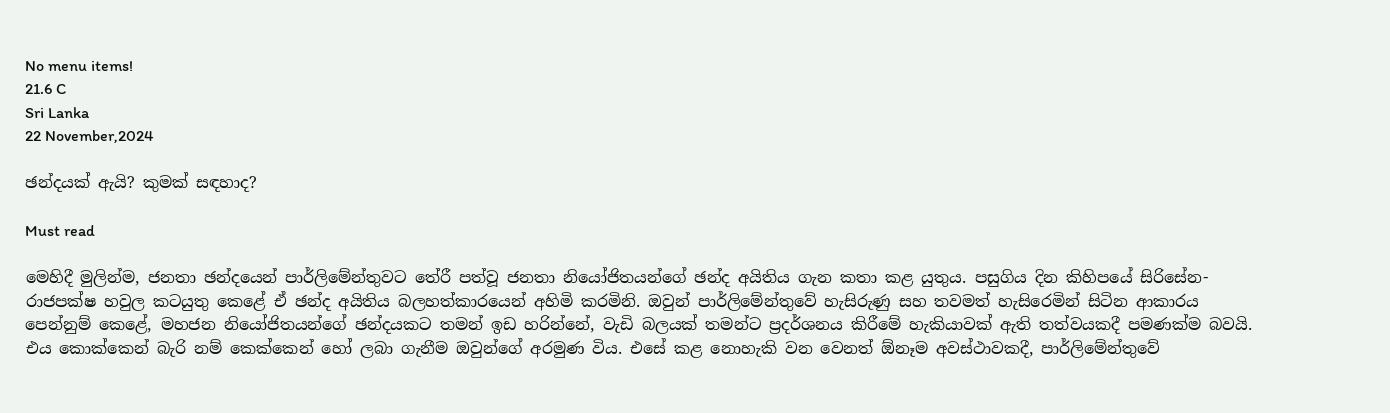No menu items!
21.6 C
Sri Lanka
22 November,2024

ඡන්දයක් ඇයි? කුමක් සඳහාද?

Must read

මෙහිදී මුලින්ම, ජනතා ඡන්දයෙන් පාර්ලිමේන්තුවට තේරී පත්වූ ජනතා නියෝජිතයන්ගේ ඡන්ද අයිතිය ගැන කතා කළ යුතුය. පසුගිය දින කිහිපයේ සිරිසේන-රාජපක්ෂ හවුල කටයුතු කෙළේ ඒ ඡන්ද අයිතිය බලහත්කාරයෙන් අහිමි කරමිනි. ඔවුන් පාර්ලිමේන්තුවේ හැසිරුණු සහ තවමත් හැසිරෙමින් සිටින ආකාරය පෙන්නුම් කෙළේ, මහජන නියෝජිතයන්ගේ ඡන්දයකට තමන් ඉඩ හරින්නේ, වැඩි බලයක් තමන්ට ප්‍රදර්ශනය කිරීමේ හැකියාවක් ඇති තත්වයකදී පමණක්ම බවයි. එය කොක්කෙන් බැරි නම් කෙක්කෙන් හෝ ලබා ගැනීම ඔවුන්ගේ අරමුණ විය. එසේ කළ නොහැකි වන වෙනත් ඕනෑම අවස්ථාවකදී, පාර්ලිමේන්තුවේ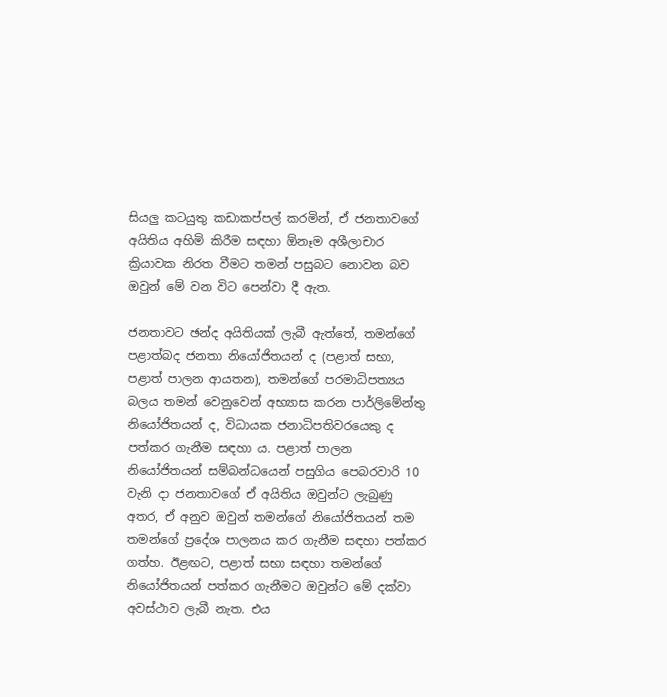සියලු කටයුතු කඩාකප්පල් කරමින්, ඒ ජනතාවගේ අයිතිය අහිමි කිරීම සඳහා ඕනෑම අශීලාචාර ක්‍රියාවක නිරත වීමට තමන් පසුබට නොවන බව ඔවුන් මේ වන විට පෙන්වා දී ඇත.

ජනතාවට ඡන්ද අයිතියක් ලැබී ඇත්තේ, තමන්ගේ පළාත්බද ජනතා නියෝජිතයන් ද (පළාත් සභා, පළාත් පාලන ආයතන), තමන්ගේ පරමාධිපත්‍යය බලය තමන් වෙනුවෙන් අභ්‍යාස කරන පාර්ලිමේන්තු නියෝජිතයන් ද, විධායක ජනාධිපතිවරයෙකු ද පත්කර ගැනීම සඳහා ය. පළාත් පාලන නියෝජිතයන් සම්බන්ධයෙන් පසුගිය පෙබරවාරි 10 වැනි දා ජනතාවගේ ඒ අයිතිය ඔවුන්ට ලැබුණු අතර, ඒ අනුව ඔවුන් තමන්ගේ නියෝජිතයන් තම තමන්ගේ ප්‍රදේශ පාලනය කර ගැනීම සඳහා පත්කර ගත්හ. ඊළඟට, පළාත් සභා සඳහා තමන්ගේ නියෝජිතයන් පත්කර ගැනීමට ඔවුන්ට මේ දක්වා අවස්ථාව ලැබී නැත. එය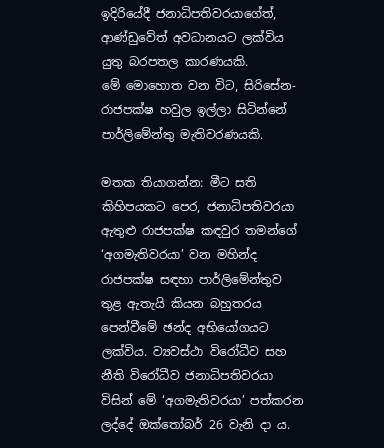ඉදිරියේදී ජනාධිපතිවරයාගේත්, ආණ්ඩුවේත් අවධානයට ලක්විය යුතු බරපතල කාරණයකි.
මේ මොහොත වන විට, සිරිසේන-රාජපක්ෂ හවුල ඉල්ලා සිටින්නේ පාර්ලිමේන්තු මැතිවරණයකි.

මතක තියාගන්න: මීට සති කිහිපයකට පෙර, ජනාධිපතිවරයා ඇතුළු රාජපක්ෂ කඳවුර තමන්ගේ ‘අගමැතිවරයා’ වන මහින්ද රාජපක්ෂ සඳහා පාර්ලිමේන්තුව තුළ ඇතැයි කියන බහුතරය පෙන්වීමේ ඡන්ද අභියෝගයට ලක්විය. ව්‍යවස්ථා විරෝධීව සහ නීති විරෝධීව ජනාධිපතිවරයා විසින් මේ ‘අගමැතිවරයා’ පත්කරන ලද්දේ ඔක්තෝබර් 26 වැනි දා ය.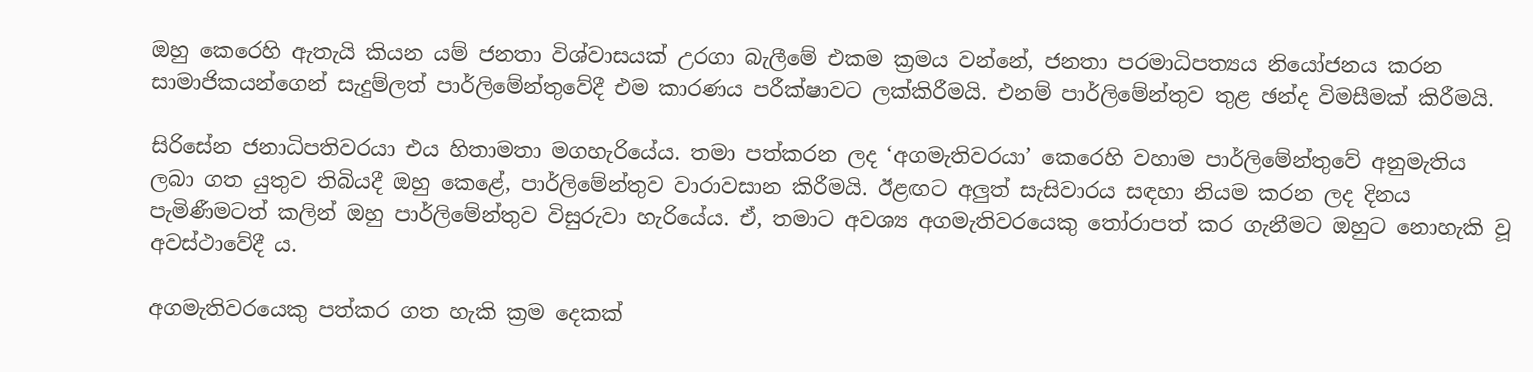ඔහු කෙරෙහි ඇතැයි කියන යම් ජනතා විශ්වාසයක් උරගා බැලීමේ එකම ක්‍රමය වන්නේ, ජනතා පරමාධිපත්‍යය නියෝජනය කරන සාමාජිකයන්ගෙන් සැදුම්ලත් පාර්ලිමේන්තුවේදී එම කාරණය පරීක්ෂාවට ලක්කිරීමයි. එනම් පාර්ලිමේන්තුව තුළ ඡන්ද විමසීමක් කිරීමයි.

සිරිසේන ජනාධිපතිවරයා එය හිතාමතා මගහැරියේය. තමා පත්කරන ලද ‘අගමැතිවරයා’ කෙරෙහි වහාම පාර්ලිමේන්තුවේ අනුමැතිය ලබා ගත යුතුව තිබියදී ඔහු කෙළේ, පාර්ලිමේන්තුව වාරාවසාන කිරීමයි. ඊළඟට අලුත් සැසිවාරය සඳහා නියම කරන ලද දිනය පැමිණීමටත් කලින් ඔහු පාර්ලිමේන්තුව විසුරුවා හැරියේය. ඒ, තමාට අවශ්‍ය අගමැතිවරයෙකු තෝරාපත් කර ගැනීමට ඔහුට නොහැකි වූ අවස්ථාවේදී ය.

අගමැතිවරයෙකු පත්කර ගත හැකි ක්‍රම දෙකක්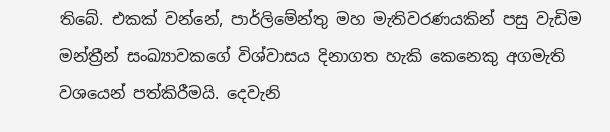තිබේ. එකක් වන්නේ, පාර්ලිමේන්තු මහ මැතිවරණයකින් පසු වැඩිම මන්ත්‍රීන් සංඛ්‍යාවකගේ විශ්වාසය දිනාගත හැකි කෙනෙකු අගමැති වශයෙන් පත්කිරීමයි. දෙවැනි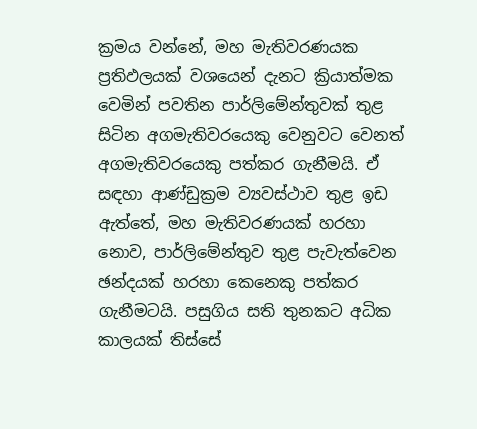ක්‍රමය වන්නේ, මහ මැතිවරණයක ප්‍රතිඵලයක් වශයෙන් දැනට ක්‍රියාත්මක වෙමින් පවතින පාර්ලිමේන්තුවක් තුළ සිටින අගමැතිවරයෙකු වෙනුවට වෙනත් අගමැතිවරයෙකු පත්කර ගැනීමයි. ඒ සඳහා ආණ්ඩුක්‍රම ව්‍යවස්ථාව තුළ ඉඩ ඇත්තේ, මහ මැතිවරණයක් හරහා නොව, පාර්ලිමේන්තුව තුළ පැවැත්වෙන ඡන්දයක් හරහා කෙනෙකු පත්කර ගැනීමටයි. පසුගිය සති තුනකට අධික කාලයක් තිස්සේ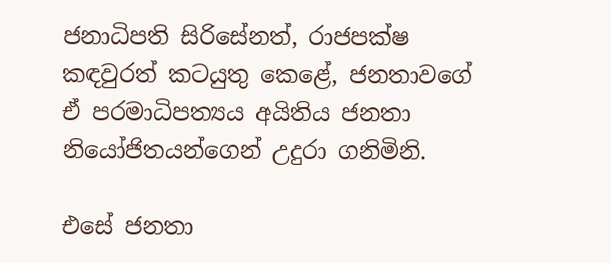ජනාධිපති සිරිසේනත්, රාජපක්ෂ කඳවුරත් කටයුතු කෙළේ, ජනතාවගේ ඒ පරමාධිපත්‍යය අයිතිය ජනතා නියෝජිතයන්ගෙන් උදුරා ගනිමිනි.

එසේ ජනතා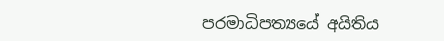පරමාධිපත්‍යයේ අයිතිය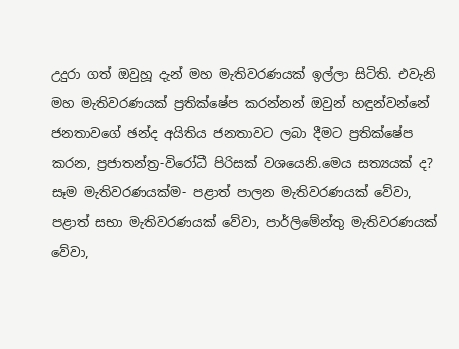උදුරා ගත් ඔවුහූ දැන් මහ මැතිවරණයක් ඉල්ලා සිටිති. එවැනි මහ මැතිවරණයක් ප්‍රතික්ෂේප කරන්නන් ඔවුන් හඳුන්වන්නේ ජනතාවගේ ඡන්ද අයිතිය ජනතාවට ලබා දීමට ප්‍රතික්ෂේප කරන, ප්‍රජාතන්ත්‍ර-විරෝධී පිරිසක් වශයෙනි.මෙය සත්‍යයක් ද?
සෑම මැතිවරණයක්ම- පළාත් පාලන මැතිවරණයක් වේවා, පළාත් සභා මැතිවරණයක් වේවා, පාර්ලිමේන්තු මැතිවරණයක් වේවා,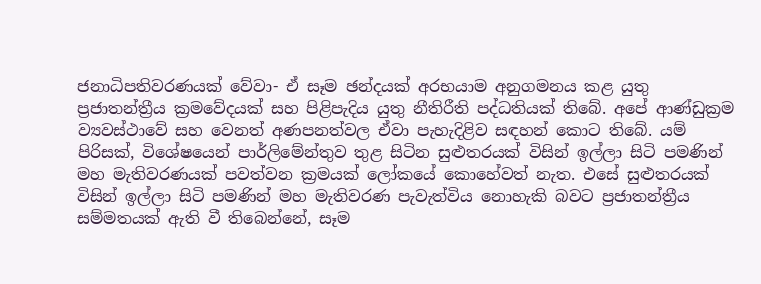ජනාධිපතිවරණයක් වේවා- ඒ සෑම ඡන්දයක් අරභයාම අනුගමනය කළ යුතු ප්‍රජාතන්ත්‍රීය ක්‍රමවේදයක් සහ පිළිපැදිය යුතු නීතිරීති පද්ධතියක් තිබේ. අපේ ආණ්ඩුක්‍රම ව්‍යවස්ථාවේ සහ වෙනත් අණපනත්වල ඒවා පැහැදිළිව සඳහන් කොට තිබේ. යම් පිරිසක්, විශේෂයෙන් පාර්ලිමේන්තුව තුළ සිටින සුළුතරයක් විසින් ඉල්ලා සිටි පමණින් මහ මැතිවරණයක් පවත්වන ක්‍රමයක් ලෝකයේ කොහේවත් නැත. එසේ සුළුතරයක් විසින් ඉල්ලා සිටි පමණින් මහ මැතිවරණ පැවැත්විය නොහැකි බවට ප්‍රජාතන්ත්‍රීය සම්මතයක් ඇති වී තිබෙන්නේ, සෑම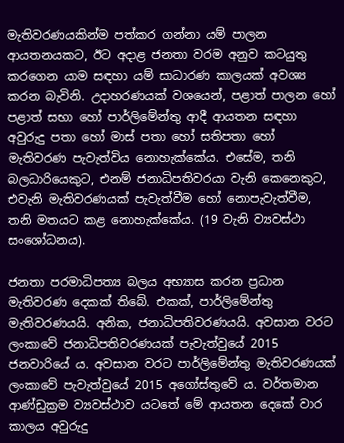මැතිවරණයකින්ම පත්කර ගන්නා යම් පාලන ආයතනයකට, ඊට අදාළ ජනතා වරම අනුව කටයුතු කරගෙන යාම සඳහා යම් සාධාරණ කාලයක් අවශ්‍ය කරන බැවිනි. උදාහරණයක් වශයෙන්, පළාත් පාලන හෝ පළාත් සභා හෝ පාර්ලිමේන්තු ආදී ආයතන සඳහා අවුරුදු පතා හෝ මාස් පතා හෝ සතිපතා හෝ මැතිවරණ පැවැත්විය නොහැක්කේය. එසේම, තනි බලධාරියෙකුට, එනම් ජනාධිපතිවරයා වැනි කෙනෙකුට, එවැනි මැතිවරණයක් පැවැත්වීම හෝ නොපැවැත්වීම, තනි මතයට කළ නොහැක්කේය. (19 වැනි ව්‍යවස්ථා සංශෝධනය).

ජනතා පරමාධිපත්‍ය බලය අභ්‍යාස කරන ප්‍රධාන මැතිවරණ දෙකක් තිබේ. එකක්, පාර්ලිමේන්තු මැතිවරණයයි. අනික, ජනාධිපතිවරණයයි. අවසාන වරට ලංකාවේ ජනාධිපතිවරණයක් පැවැත්වුයේ 2015 ජනවාරියේ ය. අවසාන වරට පාර්ලිමේන්තු මැතිවරණයක් ලංකාවේ පැවැත්වුයේ 2015 අගෝස්තුවේ ය. වර්තමාන ආණ්ඩුක්‍රම ව්‍යවස්ථාව යටතේ මේ ආයතන දෙකේ වාර කාලය අවුරුදු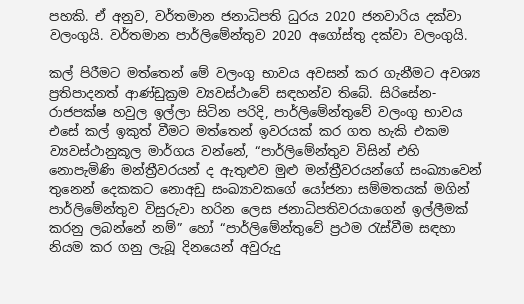පහකි. ඒ අනුව, වර්තමාන ජනාධිපති ධුරය 2020 ජනවාරිය දක්වා වලංගුයි. වර්තමාන පාර්ලිමේන්තුව 2020 අගෝස්තු දක්වා වලංගුයි.

කල් පිරීමට මත්තෙන් මේ වලංගු භාවය අවසන් කර ගැනීමට අවශ්‍ය ප්‍රතිපාදනත් ආණ්ඩුක්‍රම ව්‍යවස්ථාවේ සඳහන්ව තිබේ. සිරිසේන-රාජපක්ෂ හවුල ඉල්ලා සිටින පරිදි, පාර්ලිමේන්තුවේ වලංගු භාවය එසේ කල් ඉකුත් වීමට මත්තෙන් ඉවරයක් කර ගත හැකි එකම ව්‍යවස්ථානුකූල මාර්ගය වන්නේ, “පාර්ලිමේන්තුව විසින් එහි නොපැමිණි මන්ත්‍රීවරයන් ද ඇතුළුව මුළු මන්ත්‍රීවරයන්ගේ සංඛ්‍යාවෙන් තුනෙන් දෙකකට නොඅඩු සංඛ්‍යාවකගේ යෝජනා සම්මතයක් මගින් පාර්ලිමේන්තුව විසුරුවා හරින ලෙස ජනාධිපතිවරයාගෙන් ඉල්ලීමක් කරනු ලබන්නේ නම්” හෝ “පාර්ලිමේන්තුවේ ප්‍රථම රැස්වීම සඳහා නියම කර ගනු ලැබූ දිනයෙන් අවුරුදු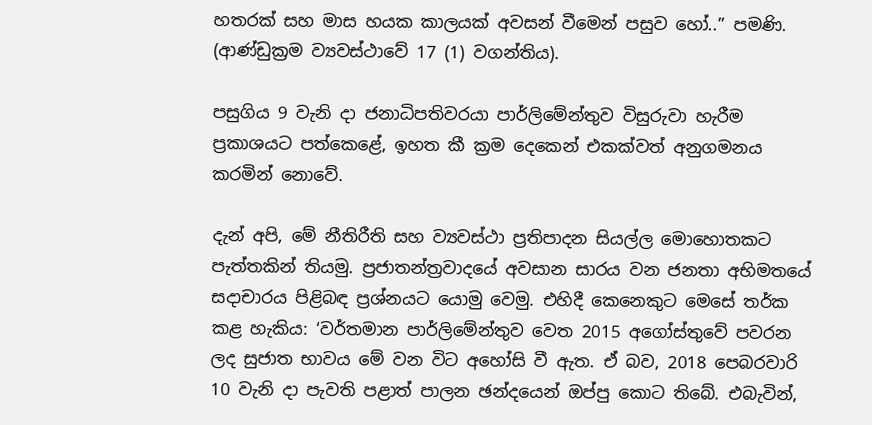හතරක් සහ මාස හයක කාලයක් අවසන් වීමෙන් පසුව හෝ..” පමණි. (ආණ්ඩුක්‍රම ව්‍යවස්ථාවේ 17 (1) වගන්තිය).

පසුගිය 9 වැනි දා ජනාධිපතිවරයා පාර්ලිමේන්තුව විසුරුවා හැරීම ප්‍රකාශයට පත්කෙළේ, ඉහත කී ක්‍රම දෙකෙන් එකක්වත් අනුගමනය කරමින් නොවේ.

දැන් අපි, මේ නීතිරීති සහ ව්‍යවස්ථා ප්‍රතිපාදන සියල්ල මොහොතකට පැත්තකින් තියමු. ප්‍රජාතන්ත්‍රවාදයේ අවසාන සාරය වන ජනතා අභිමතයේ සදාචාරය පිළිබඳ ප්‍රශ්නයට යොමු වෙමු. එහිදී කෙනෙකුට මෙසේ තර්ක කළ හැකිය: ‘වර්තමාන පාර්ලිමේන්තුව වෙත 2015 අගෝස්තුවේ පවරන ලද සුජාත භාවය මේ වන විට අහෝසි වී ඇත. ඒ බව, 2018 පෙබරවාරි 10 වැනි දා පැවති පළාත් පාලන ඡන්දයෙන් ඔප්පු කොට තිබේ. එබැවින්,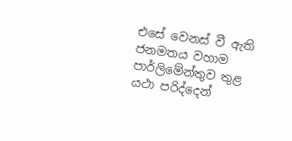එසේ වෙනස් වී ඇති ජනමතය වහාම පාර්ලිමේන්තුව තුළ යථා පරිද්දෙන්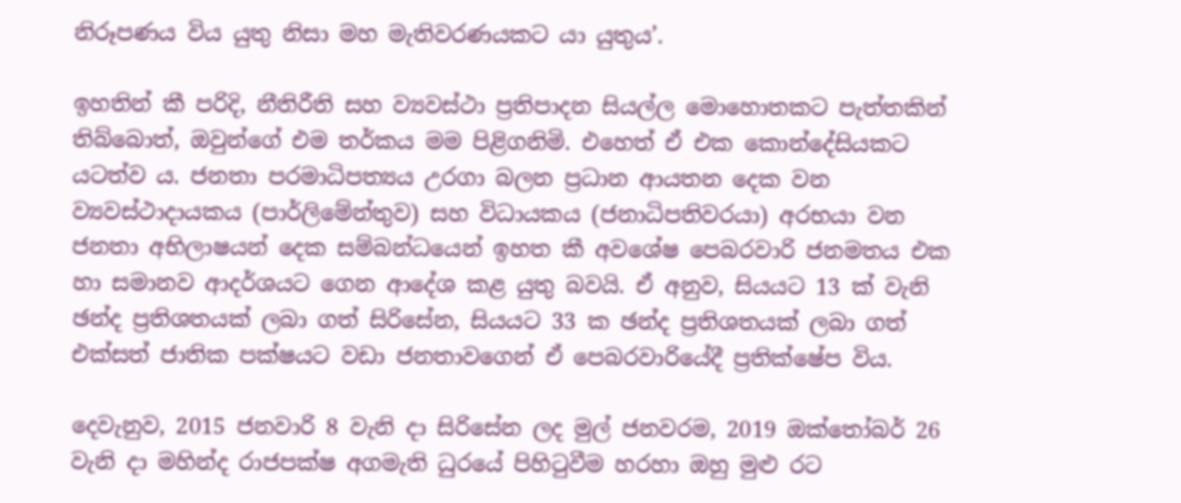නිරූපණය විය යුතු නිසා මහ මැතිවරණයකට යා යුතුය’.

ඉහතින් කී පරිදි, නීතිරීති සහ ව්‍යවස්ථා ප්‍රතිපාදන සියල්ල මොහොතකට පැත්තකින් තිබ්බොත්, ඔවුන්ගේ එම තර්කය මම පිළිගනිමි. එහෙත් ඒ එක කොන්දේසියකට යටත්ව ය. ජනතා පරමාධිපත්‍යය උරගා බලන ප්‍රධාන ආයතන දෙක වන ව්‍යවස්ථාදායකය (පාර්ලිමේන්තුව) සහ විධායකය (ජනාධිපතිවරයා) අරභයා වන ජනතා අභිලාෂයන් දෙක සම්බන්ධයෙන් ඉහත කී අවශේෂ පෙබරවාරි ජනමතය එක හා සමානව ආදර්ශයට ගෙන ආදේශ කළ යුතු බවයි. ඒ අනුව, සියයට 13 ක් වැනි ඡන්ද ප්‍රතිශතයක් ලබා ගත් සිරිසේන, සියයට 33 ක ඡන්ද ප්‍රතිශතයක් ලබා ගත් එක්සත් ජාතික පක්ෂයට වඩා ජනතාවගෙන් ඒ පෙබරවාරියේදී ප්‍රතික්ෂේප විය.

දෙවැනුව, 2015 ජනවාරි 8 වැනි දා සිරිසේන ලද මුල් ජනවරම, 2019 ඔක්තෝබර් 26 වැනි දා මහින්ද රාජපක්ෂ අගමැති ධුරයේ පිහිටුවීම හරහා ඔහු මුළු රට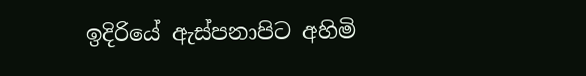ඉදිරියේ ඇස්පනාපිට අහිමි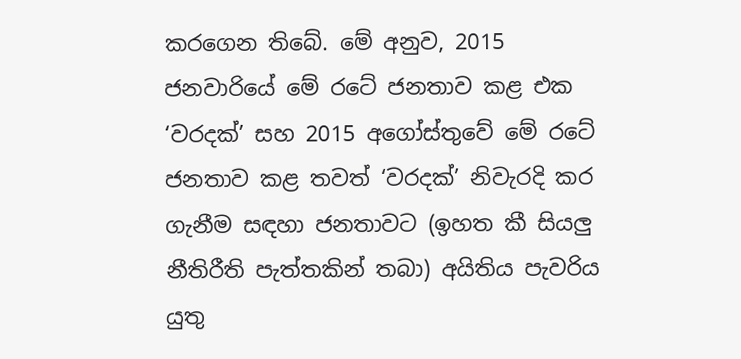කරගෙන තිබේ. මේ අනුව, 2015 ජනවාරියේ මේ රටේ ජනතාව කළ එක ‘වරදක්’ සහ 2015 අගෝස්තුවේ මේ රටේ ජනතාව කළ තවත් ‘වරදක්’ නිවැරදි කර ගැනීම සඳහා ජනතාවට (ඉහත කී සියලු නීතිරීති පැත්තකින් තබා) අයිතිය පැවරිය යුතු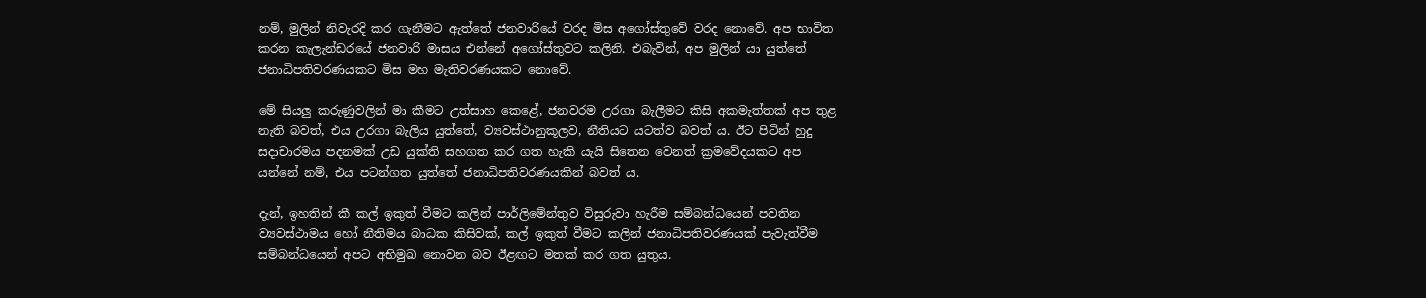නම්, මුලින් නිවැරදි කර ගැනීමට ඇත්තේ ජනවාරියේ වරද මිස අගෝස්තුවේ වරද නොවේ. අප භාවිත කරන කැලැන්ඩරයේ ජනවාරි මාසය එන්නේ අගෝස්තුවට කලිනි. එබැවින්, අප මුලින් යා යුත්තේ ජනාධිපතිවරණයකට මිස මහ මැතිවරණයකට නොවේ.

මේ සියලු කරුණුවලින් මා කීමට උත්සාහ කෙළේ, ජනවරම උරගා බැලීමට කිසි අකමැත්තක් අප තුළ නැති බවත්, එය උරගා බැලිය යුත්තේ, ව්‍යවස්ථානුකූලව, නීතියට යටත්ව බවත් ය. ඊට පිටින් හුදු සදාචාරමය පදනමක් උඩ යුක්ති සහගත කර ගත හැකි යැයි සිතෙන වෙනත් ක්‍රමවේදයකට අප යන්නේ නම්, එය පටන්ගත යුත්තේ ජනාධිපතිවරණයකින් බවත් ය.

දැන්, ඉහතින් කී කල් ඉකුත් වීමට කලින් පාර්ලිමේන්තුව විසුරුවා හැරීම සම්බන්ධයෙන් පවතින ව්‍යවස්ථාමය හෝ නීතිමය බාධක කිසිවක්, කල් ඉකුත් වීමට කලින් ජනාධිපතිවරණයක් පැවැත්වීම සම්බන්ධයෙන් අපට අභිමුඛ නොවන බව ඊළඟට මතක් කර ගත යුතුය.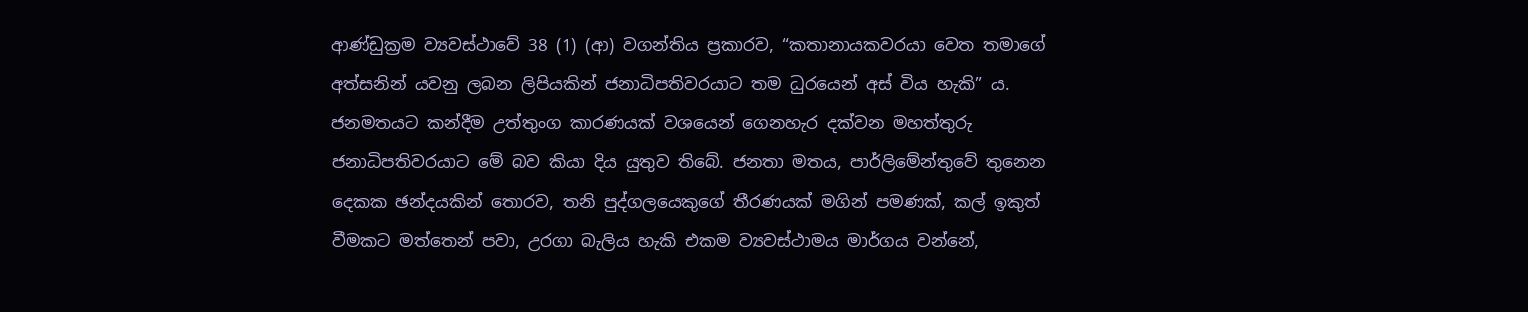ආණ්ඩුක්‍රම ව්‍යවස්ථාවේ 38 (1) (ආ) වගන්තිය ප්‍රකාරව, “කතානායකවරයා වෙත තමාගේ අත්සනින් යවනු ලබන ලිපියකින් ජනාධිපතිවරයාට තම ධුරයෙන් අස් විය හැකි” ය. ජනමතයට කන්දීම උත්තුංග කාරණයක් වශයෙන් ගෙනහැර දක්වන මහත්තුරු ජනාධිපතිවරයාට මේ බව කියා දිය යුතුව තිබේ. ජනතා මතය, පාර්ලිමේන්තුවේ තුනෙන දෙකක ඡන්දයකින් තොරව, තනි පුද්ගලයෙකුගේ තීරණයක් මගින් පමණක්, කල් ඉකුත් වීමකට මත්තෙන් පවා, උරගා බැලිය හැකි එකම ව්‍යවස්ථාමය මාර්ගය වන්නේ,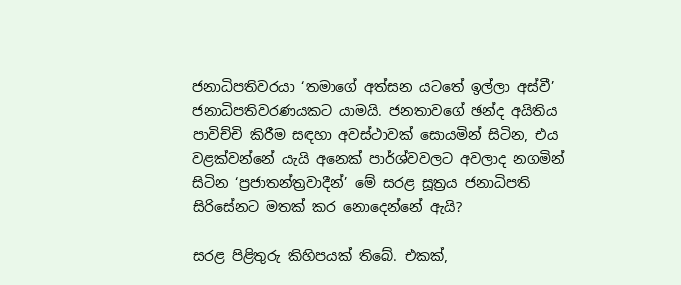ජනාධිපතිවරයා ‘තමාගේ අත්සන යටතේ ඉල්ලා අස්වී’ ජනාධිපතිවරණයකට යාමයි. ජනතාවගේ ඡන්ද අයිතිය පාවිච්චි කිරීම සඳහා අවස්ථාවක් සොයමින් සිටින, එය වළක්වන්නේ යැයි අනෙක් පාර්ශ්වවලට අවලාද නගමින් සිටින ‘ප්‍රජාතන්ත්‍රවාදීන්’ මේ සරළ සූත්‍රය ජනාධිපති සිරිසේනට මතක් කර නොදෙන්නේ ඇයි?

සරළ පිළිතුරු කිහිපයක් තිබේ. එකක්,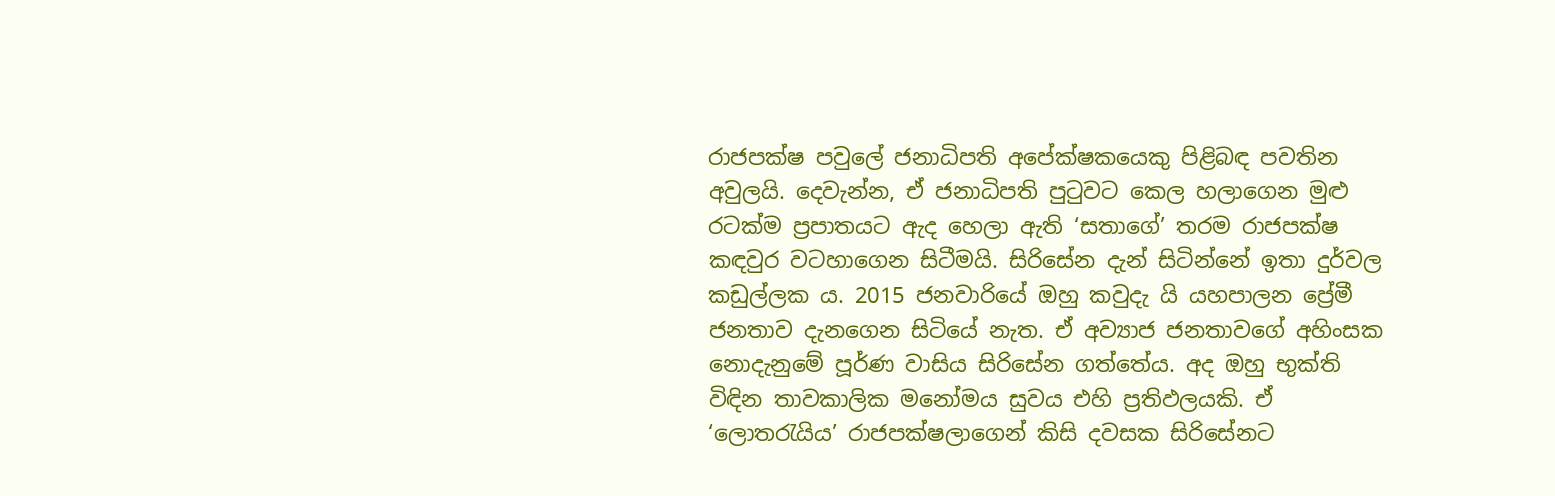රාජපක්ෂ පවුලේ ජනාධිපති අපේක්ෂකයෙකු පිළිබඳ පවතින අවුලයි. දෙවැන්න, ඒ ජනාධිපති පුටුවට කෙල හලාගෙන මුළු රටක්ම ප්‍රපාතයට ඇද හෙලා ඇති ‘සතාගේ’ තරම රාජපක්ෂ කඳවුර වටහාගෙන සිටීමයි. සිරිසේන දැන් සිටින්නේ ඉතා දුර්වල කඩුල්ලක ය. 2015 ජනවාරියේ ඔහු කවුදැ යි යහපාලන ප්‍රේමී ජනතාව දැනගෙන සිටියේ නැත. ඒ අව්‍යාජ ජනතාවගේ අහිංසක නොදැනුමේ පූර්ණ වාසිය සිරිසේන ගත්තේය. අද ඔහු භුක්ති විඳින තාවකාලික මනෝමය සුවය එහි ප්‍රතිඵලයකි. ඒ ‘ලොතරැයිය’ රාජපක්ෂලාගෙන් කිසි දවසක සිරිසේනට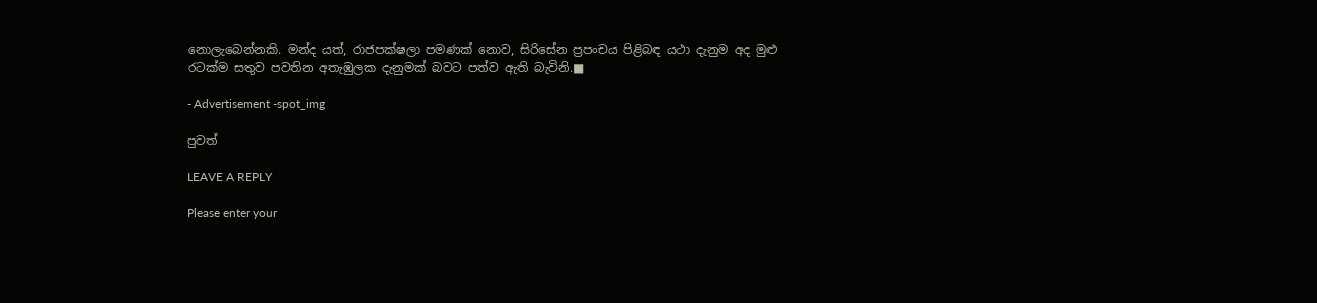නොලැබෙන්නකි. මන්ද යත්, රාජපක්ෂලා පමණක් නොව, සිරිසේන ප්‍රපංචය පිළිබඳ යථා දැනුම අද මුළු රටක්ම සතුව පවතින අතැඹුලක දැනුමක් බවට පත්ව ඇති බැවිනි.■

- Advertisement -spot_img

පුවත්

LEAVE A REPLY

Please enter your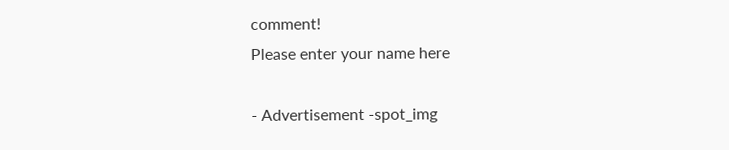comment!
Please enter your name here

- Advertisement -spot_img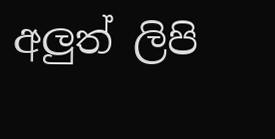අලුත් ලිපි